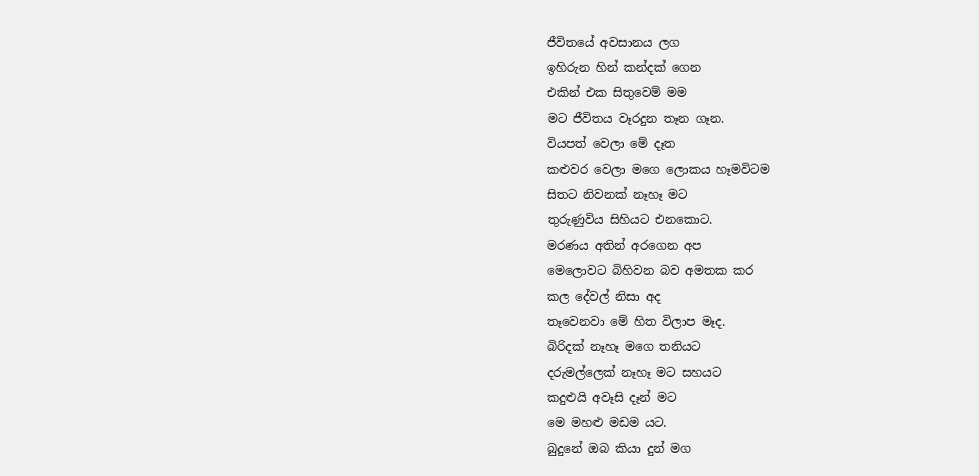ජීවිතයේ අවසානය ලග
ඉහිරුන හින් කන්දක් ගෙන
එකින් එක සිතුවෙම් මම
මට ජීවිතය වෑරදුන තෑන ගෑන.
වියපත් වෙලා මේ දෑත
කළුවර වෙලා මගෙ ලොකය හෑමවිටම
සිතට නිවනක් නෑහෑ මට
තුරුණුවිය සිහියට එනකොට.
මරණය අතින් අරගෙන අප
මෙලොවට බිහිවන බව අමතක කර
කල දේවල් නිසා අද
තෑවෙනවා මේ හිත විලාප මෑද.
බිරිදක් නෑහෑ මගෙ තනියට
දරුමල්ලෙක් නෑහෑ මට සහයට
කදුළුයි අවෑසි දෑන් මට
මෙ මහළු මඩම යට.
බුදුනේ ඔබ කියා දුන් මග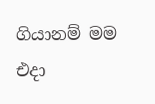ගියානම් මම එදා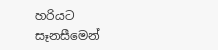හරියට
සෑනසීමෙන්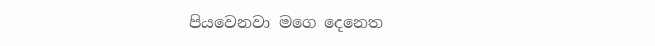පියවෙනවා මගෙ දෙනෙත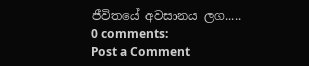ජීවිතයේ අවසානය ලග.....
0 comments:
Post a Comment